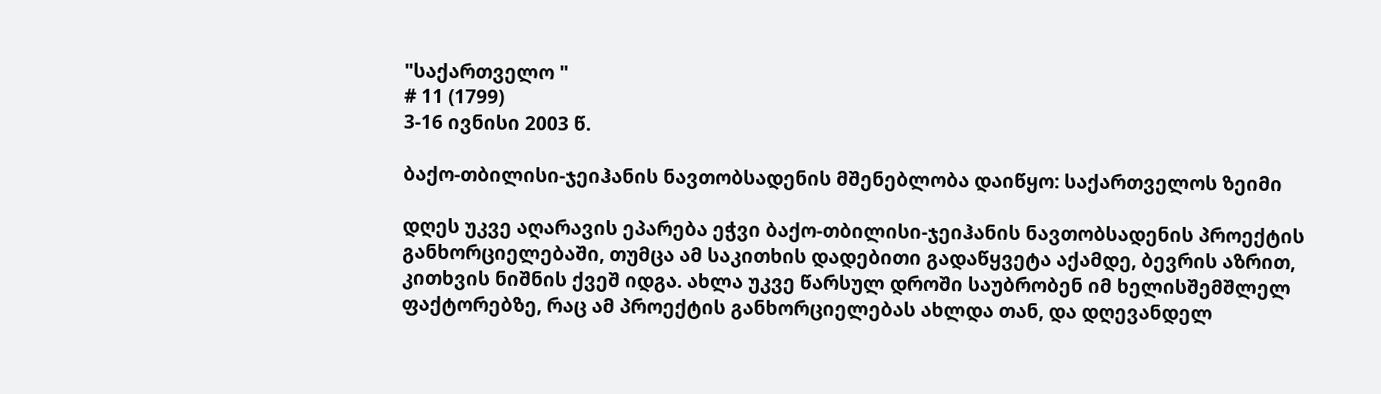"საქართველო "
# 11 (1799)
3-16 ივნისი 2003 წ.

ბაქო-თბილისი-ჯეიჰანის ნავთობსადენის მშენებლობა დაიწყო: საქართველოს ზეიმი

დღეს უკვე აღარავის ეპარება ეჭვი ბაქო-თბილისი-ჯეიჰანის ნავთობსადენის პროექტის განხორციელებაში, თუმცა ამ საკითხის დადებითი გადაწყვეტა აქამდე, ბევრის აზრით, კითხვის ნიშნის ქვეშ იდგა. ახლა უკვე წარსულ დროში საუბრობენ იმ ხელისშემშლელ ფაქტორებზე, რაც ამ პროექტის განხორციელებას ახლდა თან, და დღევანდელ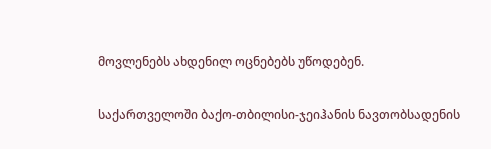მოვლენებს ახდენილ ოცნებებს უწოდებენ.

საქართველოში ბაქო-თბილისი-ჯეიჰანის ნავთობსადენის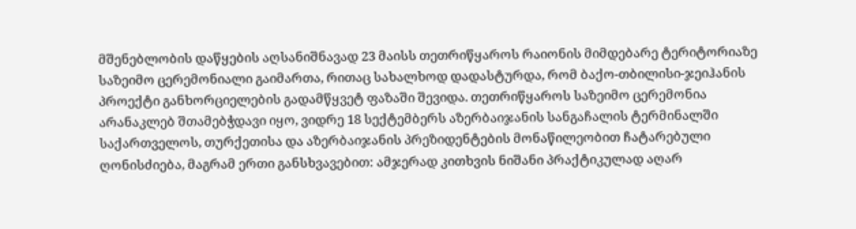მშენებლობის დაწყების აღსანიშნავად 23 მაისს თეთრიწყაროს რაიონის მიმდებარე ტერიტორიაზე საზეიმო ცერემონიალი გაიმართა, რითაც სახალხოდ დადასტურდა, რომ ბაქო-თბილისი-ჯეიჰანის პროექტი განხორციელების გადამწყვეტ ფაზაში შევიდა. თეთრიწყაროს საზეიმო ცერემონია არანაკლებ შთამებჭდავი იყო, ვიდრე 18 სექტემბერს აზერბაიჯანის სანგაჩალის ტერმინალში საქართველოს, თურქეთისა და აზერბაიჯანის პრეზიდენტების მონაწილეობით ჩატარებული ღონისძიება, მაგრამ ერთი განსხვავებით: ამჯერად კითხვის ნიშანი პრაქტიკულად აღარ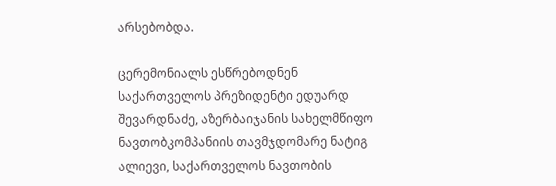არსებობდა.

ცერემონიალს ესწრებოდნენ საქართველოს პრეზიდენტი ედუარდ შევარდნაძე, აზერბაიჯანის სახელმწიფო ნავთობკომპანიის თავმჯდომარე ნატიგ ალიევი, საქართველოს ნავთობის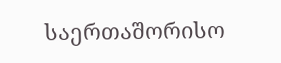საერთაშორისო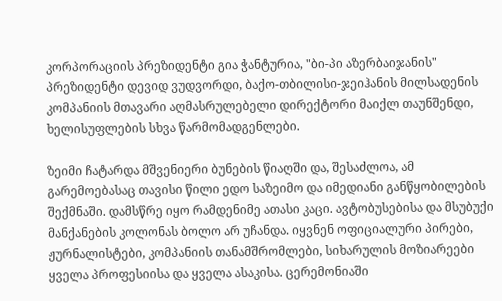კორპორაციის პრეზიდენტი გია ჭანტურია, "ბი-პი აზერბაიჯანის" პრეზიდენტი დევიდ ვუდვორდი, ბაქო-თბილისი-ჯეიჰანის მილსადენის კომპანიის მთავარი აღმასრულებელი დირექტორი მაიქლ თაუნშენდი, ხელისუფლების სხვა წარმომადგენლები.

ზეიმი ჩატარდა მშვენიერი ბუნების წიაღში და, შესაძლოა, ამ გარემოებასაც თავისი წილი ედო საზეიმო და იმედიანი განწყობილების შექმნაში. დამსწრე იყო რამდენიმე ათასი კაცი. ავტობუსებისა და მსუბუქი მანქანების კოლონას ბოლო არ უჩანდა. იყვნენ ოფიციალური პირები, ჟურნალისტები, კომპანიის თანამშრომლები, სიხარულის მოზიარეები ყველა პროფესიისა და ყველა ასაკისა. ცერემონიაში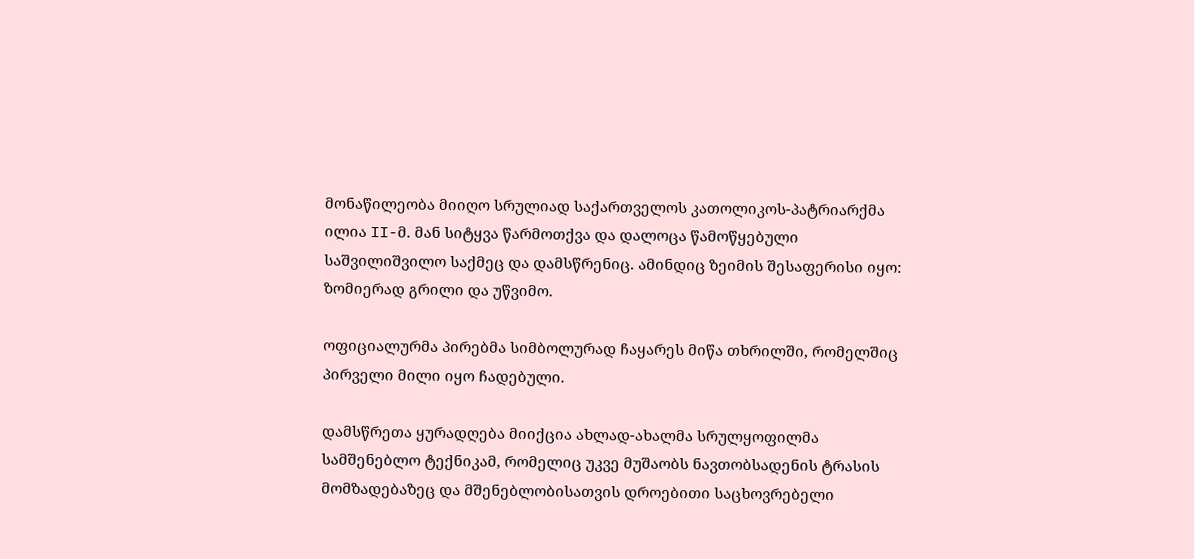მონაწილეობა მიიღო სრულიად საქართველოს კათოლიკოს-პატრიარქმა ილია II-მ. მან სიტყვა წარმოთქვა და დალოცა წამოწყებული საშვილიშვილო საქმეც და დამსწრენიც. ამინდიც ზეიმის შესაფერისი იყო: ზომიერად გრილი და უწვიმო.

ოფიციალურმა პირებმა სიმბოლურად ჩაყარეს მიწა თხრილში, რომელშიც პირველი მილი იყო ჩადებული.

დამსწრეთა ყურადღება მიიქცია ახლად-ახალმა სრულყოფილმა სამშენებლო ტექნიკამ, რომელიც უკვე მუშაობს ნავთობსადენის ტრასის მომზადებაზეც და მშენებლობისათვის დროებითი საცხოვრებელი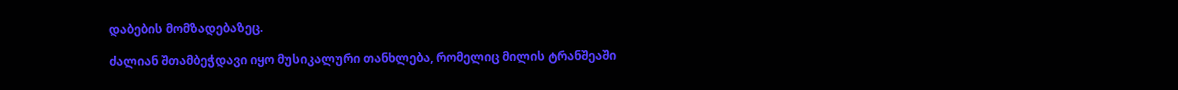დაბების მომზადებაზეც.

ძალიან შთამბეჭდავი იყო მუსიკალური თანხლება, რომელიც მილის ტრანშეაში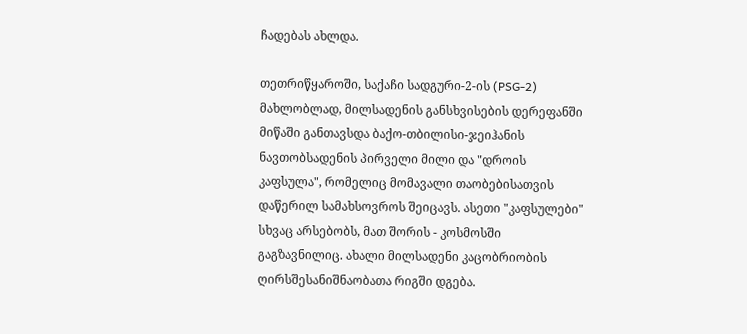ჩადებას ახლდა.

თეთრიწყაროში, საქაჩი სადგური-2-ის (PSG-2) მახლობლად, მილსადენის განსხვისების დერეფანში მიწაში განთავსდა ბაქო-თბილისი-ჯეიჰანის ნავთობსადენის პირველი მილი და "დროის კაფსულა", რომელიც მომავალი თაობებისათვის დაწერილ სამახსოვროს შეიცავს. ასეთი "კაფსულები" სხვაც არსებობს, მათ შორის - კოსმოსში გაგზავნილიც. ახალი მილსადენი კაცობრიობის ღირსშესანიშნაობათა რიგში დგება.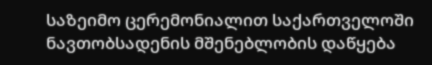საზეიმო ცერემონიალით საქართველოში ნავთობსადენის მშენებლობის დაწყება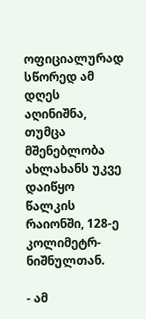ოფიციალურად სწორედ ამ დღეს აღინიშნა, თუმცა მშენებლობა ახლახანს უკვე დაიწყო წალკის რაიონში, 128-ე კოლიმეტრ-ნიშნულთან.

- ამ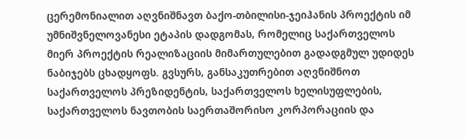ცერემონიალით აღვნიშნავთ ბაქო-თბილისი-ჯეიჰანის პროექტის იმ უმნიშვნელოვანესი ეტაპის დადგომას, რომელიც საქართველოს მიერ პროექტის რეალიზაციის მიმართულებით გადადგმულ უდიდეს ნაბიჯებს ცხადყოფს. გვსურს, განსაკუთრებით აღვნიშნოთ საქართველოს პრეზიდენტის, საქართველოს ხელისუფლების, საქართველოს ნავთობის საერთაშორისო კორპორაციის და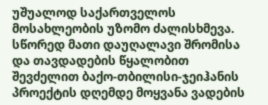უშუალოდ საქართველოს მოსახლეობის უზომო ძალისხმევა. სწორედ მათი დაუღალავი შრომისა და თავდადების წყალობით შევძელით ბაქო-თბილისი-ჯეიჰანის პროექტის დღემდე მოყვანა ვადების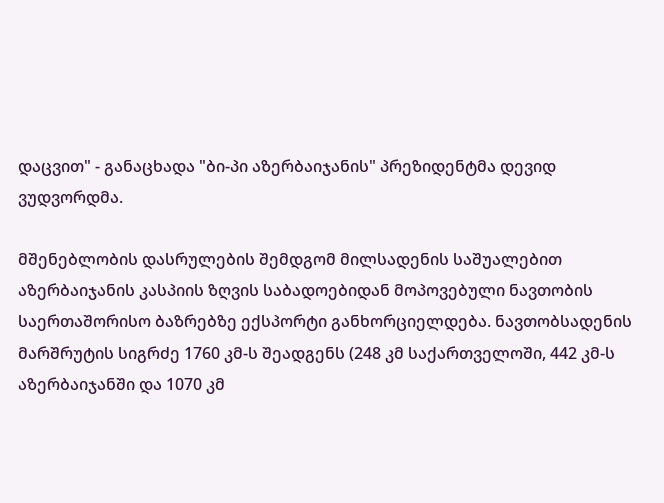დაცვით" - განაცხადა "ბი-პი აზერბაიჯანის" პრეზიდენტმა დევიდ ვუდვორდმა.

მშენებლობის დასრულების შემდგომ მილსადენის საშუალებით აზერბაიჯანის კასპიის ზღვის საბადოებიდან მოპოვებული ნავთობის საერთაშორისო ბაზრებზე ექსპორტი განხორციელდება. ნავთობსადენის მარშრუტის სიგრძე 1760 კმ-ს შეადგენს (248 კმ საქართველოში, 442 კმ-ს აზერბაიჯანში და 1070 კმ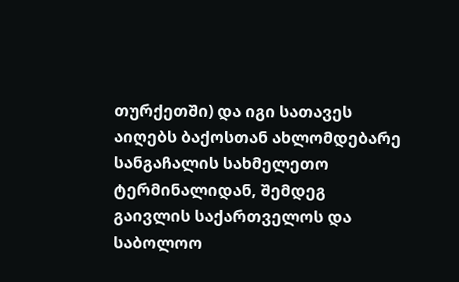თურქეთში) და იგი სათავეს აიღებს ბაქოსთან ახლომდებარე სანგაჩალის სახმელეთო ტერმინალიდან, შემდეგ გაივლის საქართველოს და საბოლოო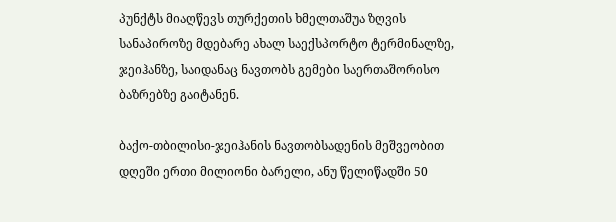პუნქტს მიაღწევს თურქეთის ხმელთაშუა ზღვის სანაპიროზე მდებარე ახალ საექსპორტო ტერმინალზე, ჯეიჰანზე, საიდანაც ნავთობს გემები საერთაშორისო ბაზრებზე გაიტანენ.

ბაქო-თბილისი-ჯეიჰანის ნავთობსადენის მეშვეობით დღეში ერთი მილიონი ბარელი, ანუ წელიწადში 50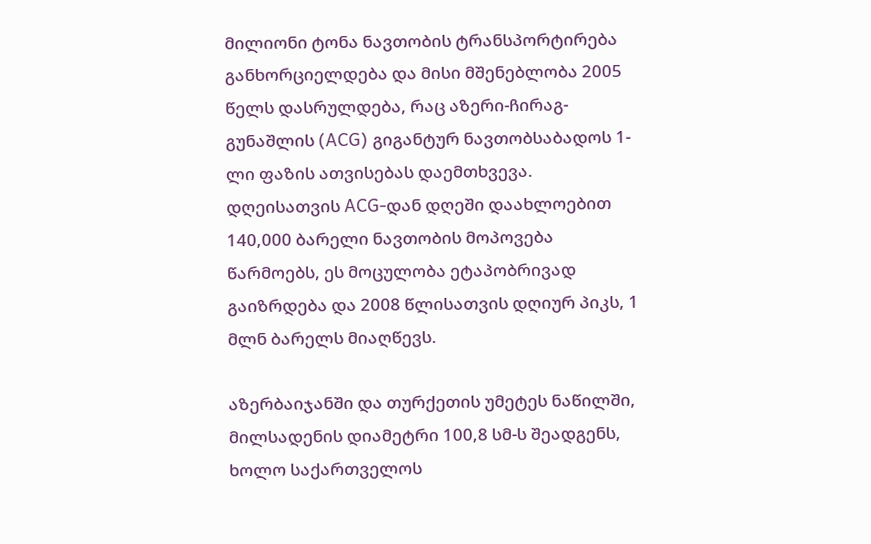მილიონი ტონა ნავთობის ტრანსპორტირება განხორციელდება და მისი მშენებლობა 2005 წელს დასრულდება, რაც აზერი-ჩირაგ-გუნაშლის (ACG) გიგანტურ ნავთობსაბადოს 1-ლი ფაზის ათვისებას დაემთხვევა. დღეისათვის ACG-დან დღეში დაახლოებით 140,000 ბარელი ნავთობის მოპოვება წარმოებს, ეს მოცულობა ეტაპობრივად გაიზრდება და 2008 წლისათვის დღიურ პიკს, 1 მლნ ბარელს მიაღწევს.

აზერბაიჯანში და თურქეთის უმეტეს ნაწილში, მილსადენის დიამეტრი 100,8 სმ-ს შეადგენს, ხოლო საქართველოს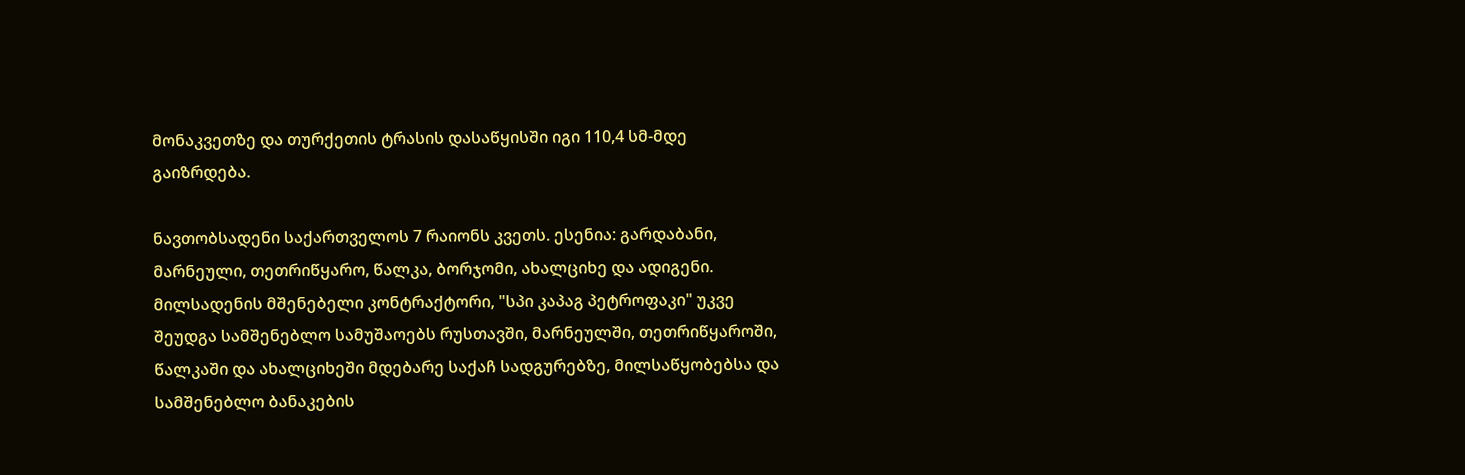მონაკვეთზე და თურქეთის ტრასის დასაწყისში იგი 110,4 სმ-მდე გაიზრდება.

ნავთობსადენი საქართველოს 7 რაიონს კვეთს. ესენია: გარდაბანი, მარნეული, თეთრიწყარო, წალკა, ბორჯომი, ახალციხე და ადიგენი. მილსადენის მშენებელი კონტრაქტორი, "სპი კაპაგ პეტროფაკი" უკვე შეუდგა სამშენებლო სამუშაოებს რუსთავში, მარნეულში, თეთრიწყაროში, წალკაში და ახალციხეში მდებარე საქაჩ სადგურებზე, მილსაწყობებსა და სამშენებლო ბანაკების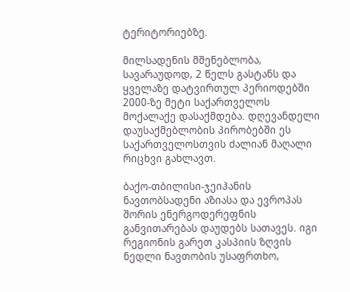ტერიტორიებზე.

მილსადენის მშენებლობა, სავარაუდოდ, 2 წელს გასტანს და ყველაზე დატვირთულ პერიოდებში 2000-ზე მეტი საქართველოს მოქალაქე დასაქმდება. დღევანდელი დაუსაქმებლობის პირობებში ეს საქართველოსთვის ძალიან მაღალი რიცხვი გახლავთ.

ბაქო-თბილისი-ჯეიჰანის ნავთობსადენი აზიასა და ევროპას შორის ენერგოდერეფნის განვითარებას დაუდებს სათავეს. იგი რეგიონის გარეთ კასპიის ზღვის ნედლი ნავთობის უსაფრთხო,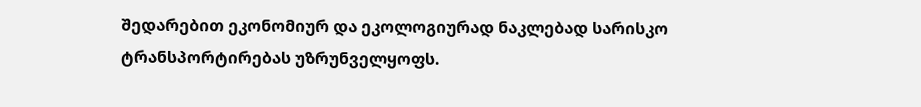შედარებით ეკონომიურ და ეკოლოგიურად ნაკლებად სარისკო ტრანსპორტირებას უზრუნველყოფს.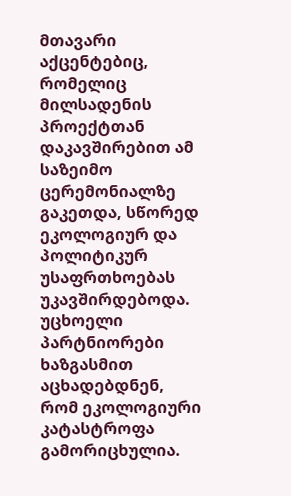მთავარი აქცენტებიც, რომელიც მილსადენის პროექტთან დაკავშირებით ამ საზეიმო ცერემონიალზე გაკეთდა, სწორედ ეკოლოგიურ და პოლიტიკურ უსაფრთხოებას უკავშირდებოდა. უცხოელი პარტნიორები ხაზგასმით აცხადებდნენ, რომ ეკოლოგიური კატასტროფა გამორიცხულია.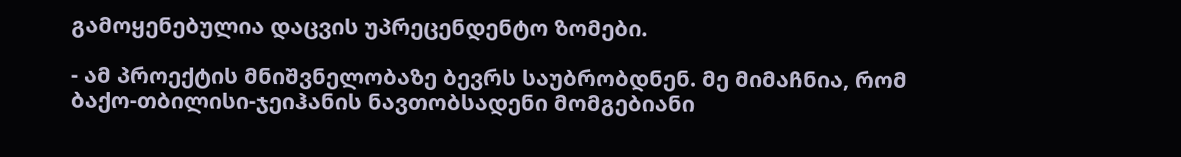გამოყენებულია დაცვის უპრეცენდენტო ზომები.

- ამ პროექტის მნიშვნელობაზე ბევრს საუბრობდნენ. მე მიმაჩნია, რომ ბაქო-თბილისი-ჯეიჰანის ნავთობსადენი მომგებიანი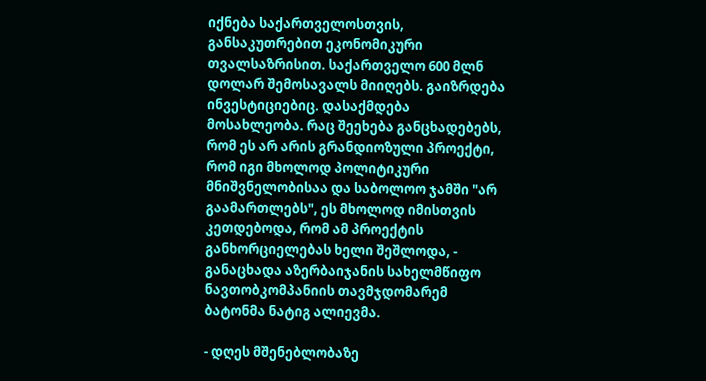იქნება საქართველოსთვის, განსაკუთრებით ეკონომიკური თვალსაზრისით. საქართველო 600 მლნ დოლარ შემოსავალს მიიღებს. გაიზრდება ინვესტიციებიც. დასაქმდება მოსახლეობა. რაც შეეხება განცხადებებს, რომ ეს არ არის გრანდიოზული პროექტი, რომ იგი მხოლოდ პოლიტიკური მნიშვნელობისაა და საბოლოო ჯამში "არ გაამართლებს", ეს მხოლოდ იმისთვის კეთდებოდა, რომ ამ პროექტის განხორციელებას ხელი შეშლოდა, - განაცხადა აზერბაიჯანის სახელმწიფო ნავთობკომპანიის თავმჯდომარემ ბატონმა ნატიგ ალიევმა.

- დღეს მშენებლობაზე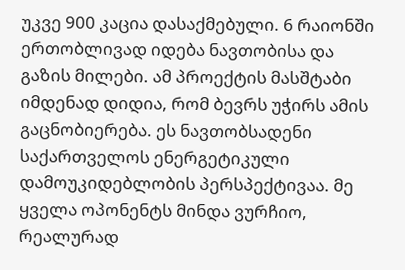უკვე 900 კაცია დასაქმებული. 6 რაიონში ერთობლივად იდება ნავთობისა და გაზის მილები. ამ პროექტის მასშტაბი იმდენად დიდია, რომ ბევრს უჭირს ამის გაცნობიერება. ეს ნავთობსადენი საქართველოს ენერგეტიკული დამოუკიდებლობის პერსპექტივაა. მე ყველა ოპონენტს მინდა ვურჩიო, რეალურად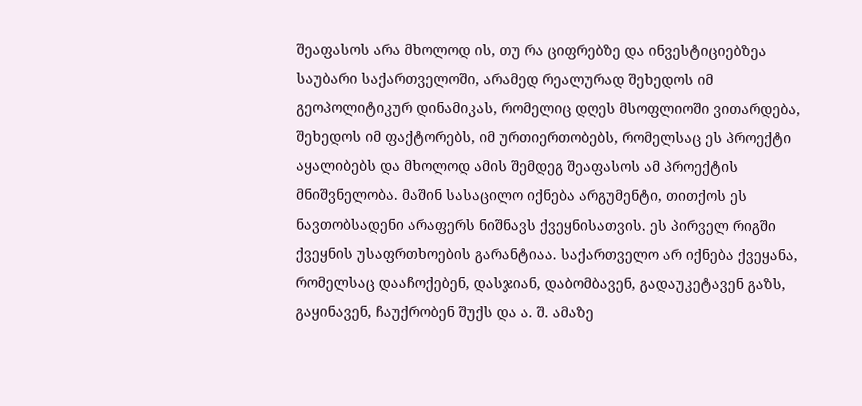შეაფასოს არა მხოლოდ ის, თუ რა ციფრებზე და ინვესტიციებზეა საუბარი საქართველოში, არამედ რეალურად შეხედოს იმ გეოპოლიტიკურ დინამიკას, რომელიც დღეს მსოფლიოში ვითარდება, შეხედოს იმ ფაქტორებს, იმ ურთიერთობებს, რომელსაც ეს პროექტი აყალიბებს და მხოლოდ ამის შემდეგ შეაფასოს ამ პროექტის მნიშვნელობა. მაშინ სასაცილო იქნება არგუმენტი, თითქოს ეს ნავთობსადენი არაფერს ნიშნავს ქვეყნისათვის. ეს პირველ რიგში ქვეყნის უსაფრთხოების გარანტიაა. საქართველო არ იქნება ქვეყანა, რომელსაც დააჩოქებენ, დასჯიან, დაბომბავენ, გადაუკეტავენ გაზს, გაყინავენ, ჩაუქრობენ შუქს და ა. შ. ამაზე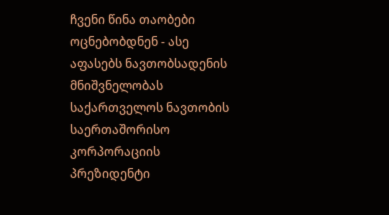ჩვენი წინა თაობები ოცნებობდნენ - ასე აფასებს ნავთობსადენის მნიშვნელობას საქართველოს ნავთობის საერთაშორისო კორპორაციის პრეზიდენტი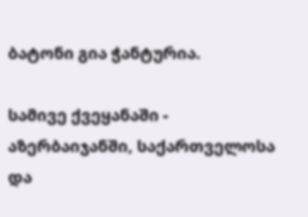ბატონი გია ჭანტურია.

სამივე ქვეყანაში - აზერბაიჯანში, საქართველოსა და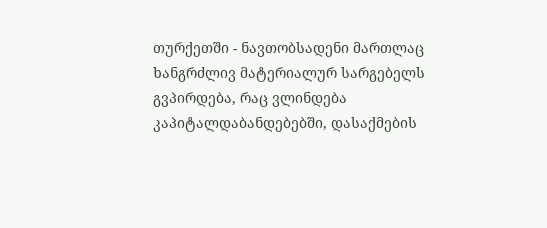თურქეთში - ნავთობსადენი მართლაც ხანგრძლივ მატერიალურ სარგებელს გვპირდება, რაც ვლინდება კაპიტალდაბანდებებში, დასაქმების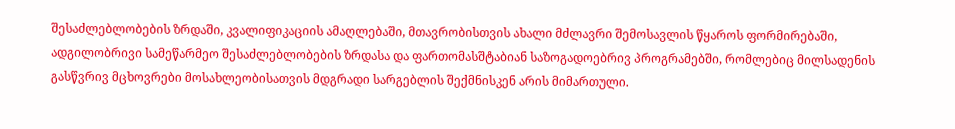შესაძლებლობების ზრდაში, კვალიფიკაციის ამაღლებაში, მთავრობისთვის ახალი მძლავრი შემოსავლის წყაროს ფორმირებაში, ადგილობრივი სამეწარმეო შესაძლებლობების ზრდასა და ფართომასშტაბიან საზოგადოებრივ პროგრამებში, რომლებიც მილსადენის გასწვრივ მცხოვრები მოსახლეობისათვის მდგრადი სარგებლის შექმნისკენ არის მიმართული.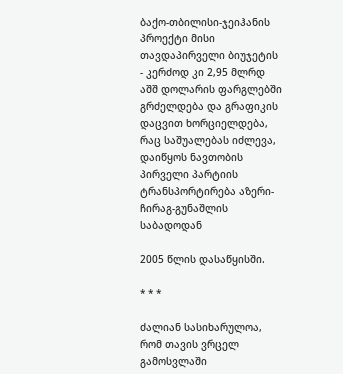ბაქო-თბილისი-ჯეიჰანის პროექტი მისი თავდაპირველი ბიუჯეტის - კერძოდ კი 2,95 მლრდ აშშ დოლარის ფარგლებში გრძელდება და გრაფიკის დაცვით ხორციელდება, რაც საშუალებას იძლევა, დაიწყოს ნავთობის პირველი პარტიის ტრანსპორტირება აზერი-ჩირაგ-გუნაშლის საბადოდან

2005 წლის დასაწყისში.

* * *

ძალიან სასიხარულოა, რომ თავის ვრცელ გამოსვლაში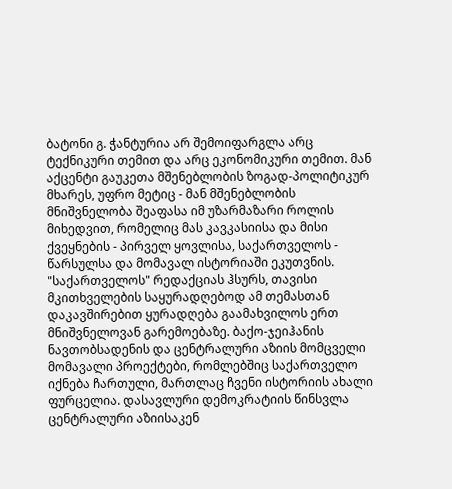ბატონი გ. ჭანტურია არ შემოიფარგლა არც ტექნიკური თემით და არც ეკონომიკური თემით. მან აქცენტი გაუკეთა მშენებლობის ზოგად-პოლიტიკურ მხარეს, უფრო მეტიც - მან მშენებლობის მნიშვნელობა შეაფასა იმ უზარმაზარი როლის მიხედვით, რომელიც მას კავკასიისა და მისი ქვეყნების - პირველ ყოვლისა, საქართველოს - წარსულსა და მომავალ ისტორიაში ეკუთვნის. "საქართველოს" რედაქციას ჰსურს, თავისი მკითხველების საყურადღებოდ ამ თემასთან დაკავშირებით ყურადღება გაამახვილოს ერთ მნიშვნელოვან გარემოებაზე. ბაქო-ჯეიჰანის ნავთობსადენის და ცენტრალური აზიის მომცველი მომავალი პროექტები, რომლებშიც საქართველო იქნება ჩართული, მართლაც ჩვენი ისტორიის ახალი ფურცელია. დასავლური დემოკრატიის წინსვლა ცენტრალური აზიისაკენ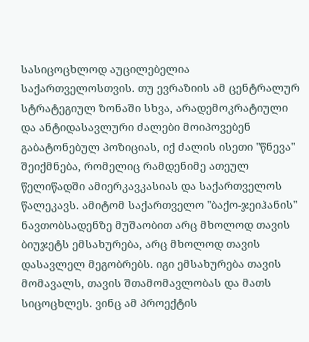სასიცოცხლოდ აუცილებელია საქართველოსთვის. თუ ევრაზიის ამ ცენტრალურ სტრატეგიულ ზონაში სხვა, არადემოკრატიული და ანტიდასავლური ძალები მოიპოვებენ გაბატონებულ პოზიციას, იქ ძალის ისეთი "წნევა" შეიქმნება, რომელიც რამდენიმე ათეულ წელიწადში ამიერკავკასიას და საქართველოს წალეკავს. ამიტომ საქართველო "ბაქო-ჯეიჰანის" ნავთობსადენზე მუშაობით არც მხოლოდ თავის ბიუჯეტს ემსახურება, არც მხოლოდ თავის დასავლელ მეგობრებს. იგი ემსახურება თავის მომავალს, თავის შთამომავლობას და მათს სიცოცხლეს. ვინც ამ პროექტის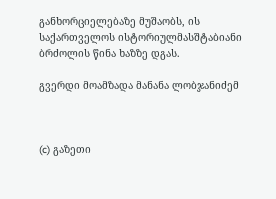განხორციელებაზე მუშაობს, ის საქართველოს ისტორიულმასშტაბიანი ბრძოლის წინა ხაზზე დგას.

გვერდი მოამზადა მანანა ლობჯანიძემ



(c) გაზეთი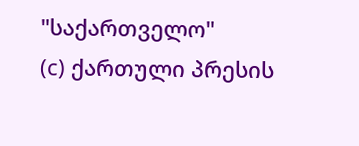"საქართველო"
(c) ქართული პრესის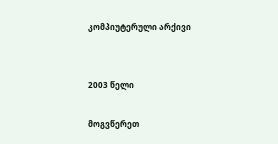კომპიუტერული არქივი


2003 წელი

მოგვწერეთ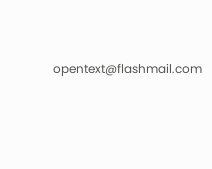opentext@flashmail.com